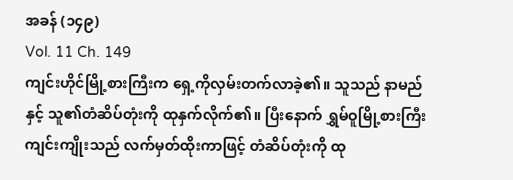အခန် (၁၄၉)
Vol. 11 Ch. 149
ကျင်းဟိုင်မြို့စားကြီးက ရှေ့ကိုလှမ်းတက်လာခဲ့၏။ သူသည် နာမည်နှင့် သူ၏တံဆိပ်တုံးကို ထုနှက်လိုက်၏။ ပြီးနောက် ရွှမ်ဝူမြို့စားကြီး ကျင်းကျိုးသည် လက်မှတ်ထိုးကာဖြင့် တံဆိပ်တုံးကို ထု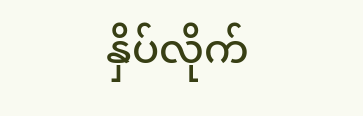နှိပ်လိုက်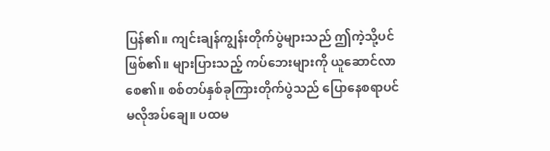ပြန်၏။ ကျင်းချန်ကျွန်းတိုက်ပွဲများသည် ဤကဲ့သို့ပင်ဖြစ်၏။ များပြားသည့် ကပ်ဘေးများကို ယူဆောင်လာစေ၏။ စစ်တပ်နှစ်ခုကြားတိုက်ပွဲသည် ပြောနေစရာပင် မလိုအပ်ချေ။ ပထမ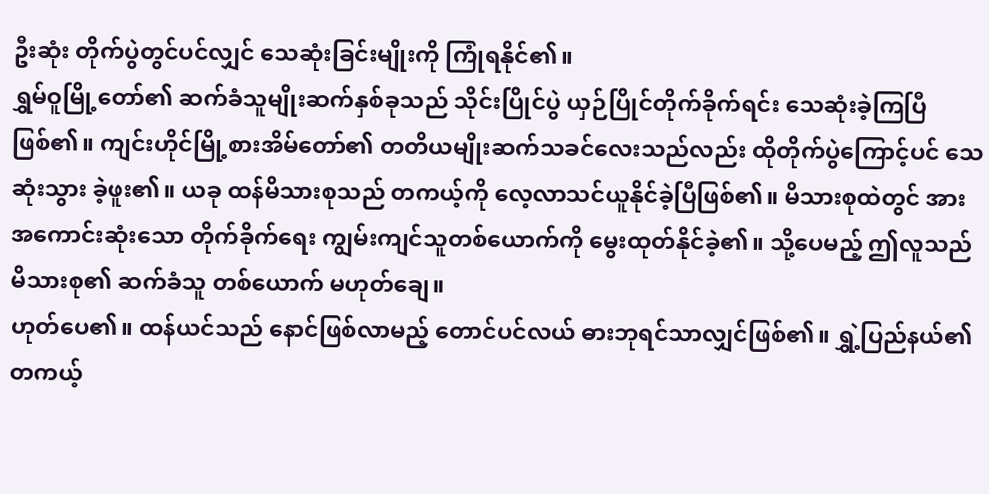ဦးဆုံး တိုက်ပွဲတွင်ပင်လျှင် သေဆုံးခြင်းမျိုးကို ကြုံရနိုင်၏။
ရွှမ်ဝူမြို့တော်၏ ဆက်ခံသူမျိုးဆက်နှစ်ခုသည် သိုင်းပြိုင်ပွဲ ယှဉ်ပြိုင်တိုက်ခိုက်ရင်း သေဆုံးခဲ့ကြပြီဖြစ်၏။ ကျင်းဟိုင်မြို့စားအိမ်တော်၏ တတိယမျိုးဆက်သခင်လေးသည်လည်း ထိုတိုက်ပွဲကြောင့်ပင် သေဆုံးသွား ခဲ့ဖူး၏။ ယခု ထန်မိသားစုသည် တကယ့်ကို လေ့လာသင်ယူနိုင်ခဲ့ပြီဖြစ်၏။ မိသားစုထဲတွင် အားအကောင်းဆုံးသော တိုက်ခိုက်ရေး ကျွမ်းကျင်သူတစ်ယောက်ကို မွေးထုတ်နိုင်ခဲ့၏။ သို့ပေမည့် ဤလူသည် မိသားစု၏ ဆက်ခံသူ တစ်ယောက် မဟုတ်ချေ။
ဟုတ်ပေ၏။ ထန်ယင်သည် နောင်ဖြစ်လာမည့် တောင်ပင်လယ် ဓားဘုရင်သာလျှင်ဖြစ်၏။ ရွှဲ့ပြည်နယ်၏ တကယ့်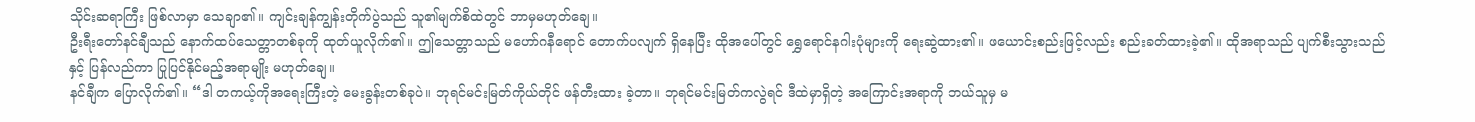သိုင်းဆရာကြီး ဖြစ်လာမှာ သေချာ၏။ ကျင်းချန်ကျွန်းတိုက်ပွဲသည် သူ၏မျက်စိထဲတွင် ဘာမှမဟုတ်ချေ။
ဦးရီးတော်နင်ချီသည် နောက်ထပ်သေတ္တာတစ်ခုကို ထုတ်ယူလိုက်၏။ ဤသေတ္တာသည် မဟော်ဂနီရောင် တောက်ပလျက် ရှိနေပြီး ထိုအပေါ်တွင် ရွှေရောင်နဂါးပုံများကို ရေးဆွဲထား၏။ ဖယောင်းစည်းဖြင့်လည်း စည်းခတ်ထားခဲ့၏။ ထိုအရာသည် ပျက်စီးသွားသည်နှင့် ပြန်လည်ကာ ပြုပြင်နိုင်မည့်အရာမျိုး မဟုတ်ချေ။
နင်ချီက ပြောလိုက်၏။ “ဒါ တကယ့်ကိုအရေးကြီးတဲ့ မေးခွန်းတစ်ခုပဲ။ ဘုရင်မင်းမြတ်ကိုယ်တိုင် ဖန်တီးထား ခဲ့တာ။ ဘုရင်မင်းမြတ်ကလွဲရင် ဒီထဲမှာရှိတဲ့ အကြောင်းအရာကို ဘယ်သူမှ မ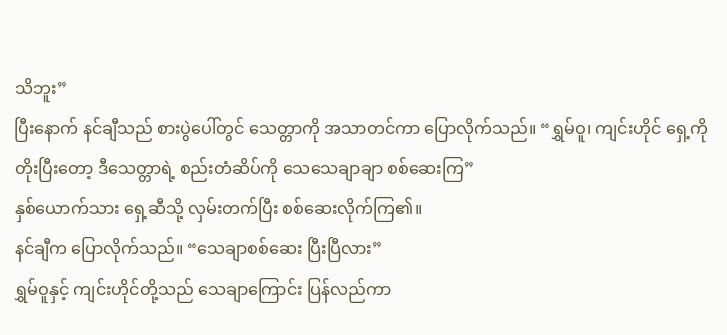သိဘူး”
ပြီးနောက် နင်ချီသည် စားပွဲပေါ်တွင် သေတ္တာကို အသာတင်ကာ ပြောလိုက်သည်။ “ရွှမ်ဝူ၊ ကျင်းဟိုင် ရှေ့ကိုတိုးပြီးတော့ ဒီသေတ္တာရဲ့ စည်းတံဆိပ်ကို သေသေချာချာ စစ်ဆေးကြ”
နှစ်ယောက်သား ရှေ့ဆီသို့ လှမ်းတက်ပြီး စစ်ဆေးလိုက်ကြ၏။
နင်ချီက ပြောလိုက်သည်။ “သေချာစစ်ဆေး ပြီးပြီလား”
ရွှမ်ဝူနှင့် ကျင်းဟိုင်တို့သည် သေချာကြောင်း ပြန်လည်ကာ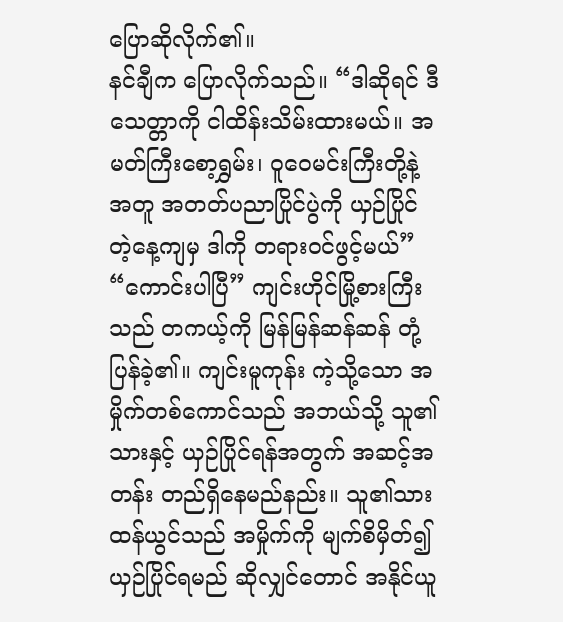ပြောဆိုလိုက်၏။
နင်ချီက ပြောလိုက်သည်။ “ဒါဆိုရင် ဒီသေတ္တာကို ငါထိန်းသိမ်းထားမယ်။ အမတ်ကြီးစော့ရွှမ်း၊ ဝူဝေမင်းကြီးတို့နဲ့အတူ အတတ်ပညာပြိုင်ပွဲကို ယှဉ်ပြိုင်တဲ့နေ့ကျမှ ဒါကို တရားဝင်ဖွင့်မယ်”
“ကောင်းပါပြီ” ကျင်းဟိုင်မြို့စားကြီးသည် တကယ့်ကို မြန်မြန်ဆန်ဆန် တုံ့ပြန်ခဲ့၏။ ကျင်းမူကုန်း ကဲ့သို့သော အမှိုက်တစ်ကောင်သည် အဘယ်သို့ သူ၏သားနှင့် ယှဉ်ပြိုင်ရန်အတွက် အဆင့်အတန်း တည်ရှိနေမည်နည်း။ သူ၏သား ထန်ယွင်သည် အမှိုက်ကို မျက်စိမှိတ်၍ ယှဉ်ပြိုင်ရမည် ဆိုလျှင်တောင် အနိုင်ယူ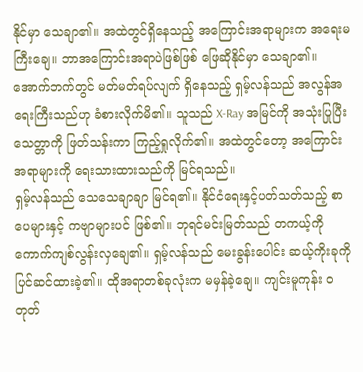နိုင်မှာ သေချာ၏။ အထဲတွင်ရှိနေသည့် အကြောင်းအရာများက အရေးမကြီးချေ။ ဘာအကြောင်းအရာပဲဖြစ်ဖြစ် ဖြေဆိုနိုင်မှာ သေချာ၏။
အောက်ဘက်တွင် မတ်မတ်ရပ်လျက် ရှိနေသည့် ရှမ့်လန်သည် အလွန်အရေးကြီးသည်ဟု ခံစားလိုက်မိ၏။ သူသည် X-Ray အမြင်ကို အသုံးပြုပြီး သေတ္တာကို ဖြတ်သန်းကာ ကြည့်ရှုလိုက်၏။ အထဲတွင်တော့ အကြောင်းအရာများကို ရေးသားထားသည်ကို မြင်ရသည်။
ရှမ့်လန်သည် သေသေချာချာ မြင်ရ၏။ နိုင်ငံရေးနှင့်ပတ်သတ်သည့် စာပေများနှင့် ကဗျာများပင် ဖြစ်၏။ ဘုရင်မင်းမြတ်သည် တကယ့်ကို ကောက်ကျစ်လွန်းလှချေ၏။ ရှမ့်လန်သည် မေးခွန်းပေါင်း ဆယ့်ကိုးခုကို ပြင်ဆင်ထားခဲ့၏။ ထိုအရာတစ်ခုလုံးက မမှန်ခဲ့ချေ။ ကျင်းမူကုန်း ဝတုတ်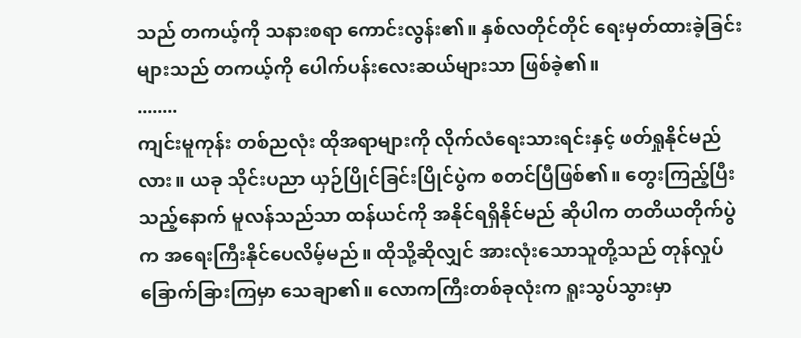သည် တကယ့်ကို သနားစရာ ကောင်းလွန်း၏။ နှစ်လတိုင်တိုင် ရေးမှတ်ထားခဲ့ခြင်းများသည် တကယ့်ကို ပေါက်ပန်းလေးဆယ်များသာ ဖြစ်ခဲ့၏။
........
ကျင်းမူကုန်း တစ်ညလုံး ထိုအရာများကို လိုက်လံရေးသားရင်းနှင့် ဖတ်ရှုနိုင်မည်လား။ ယခု သိုင်းပညာ ယှဉ်ပြိုင်ခြင်းပြိုင်ပွဲက စတင်ပြီဖြစ်၏။ တွေးကြည့်ပြီးသည့်နောက် မူလန်သည်သာ ထန်ယင်ကို အနိုင်ရရှိနိုင်မည် ဆိုပါက တတိယတိုက်ပွဲက အရေးကြီးနိုင်ပေလိမ့်မည်။ ထိုသို့ဆိုလျှင် အားလုံးသောသူတို့သည် တုန်လှုပ် ခြောက်ခြားကြမှာ သေချာ၏။ လောကကြီးတစ်ခုလုံးက ရူးသွပ်သွားမှာ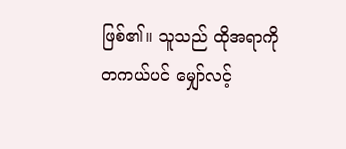ဖြစ်၏။ သူသည် ထိုအရာကို တကယ်ပင် မျှော်လင့်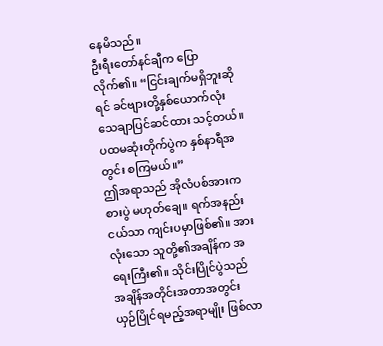နေမိသည်။
ဦးရီးတော်နင်ချီက ပြောလိုက်၏။ “ငြင်းချက်မရှိဘူးဆိုရင် ခင်ဗျားတို့နှစ်ယောက်လုံး သေချာပြင်ဆင်ထား သင့်တယ်။ ပထမဆုံးတိုက်ပွဲက နှစ်နာရီအတွင်း စကြမယ်။”
ဤအရာသည် အိုလံပစ်အားကစားပွဲ မဟုတ်ချေ။ ရက်အနည်းငယ်သာ ကျင်းပမှာဖြစ်၏။ အားလုံးသော သူတို့၏အချိန်က အရေးကြီး၏။ သိုင်းပြိုင်ပွဲသည် အချိန်အတိုင်းအတာအတွင်း ယှဉ်ပြိုင်ရမည့်အရာမျိုး ဖြစ်လာ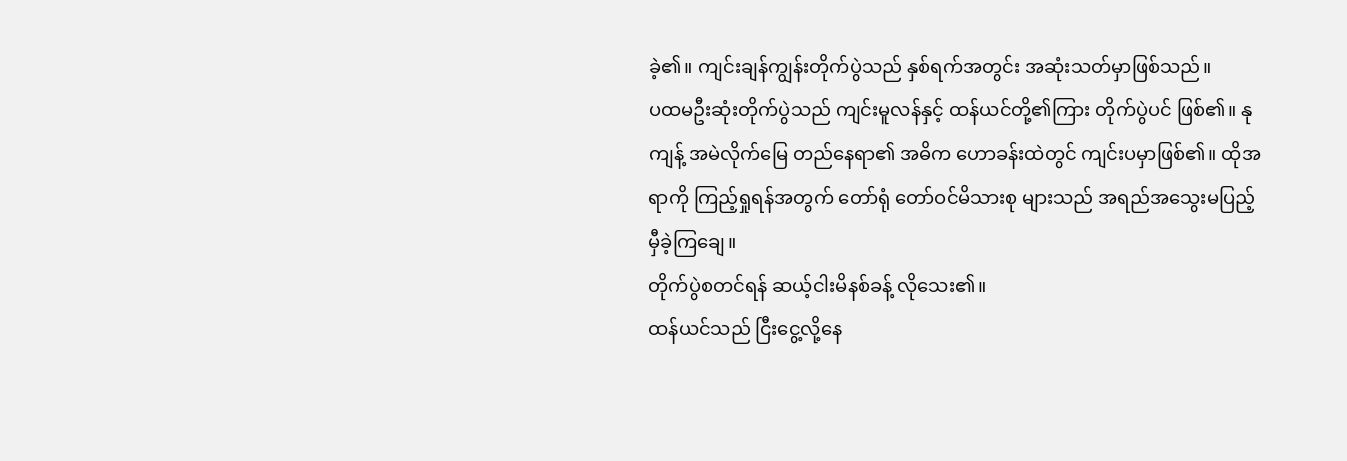ခဲ့၏။ ကျင်းချန်ကျွန်းတိုက်ပွဲသည် နှစ်ရက်အတွင်း အဆုံးသတ်မှာဖြစ်သည်။
ပထမဦးဆုံးတိုက်ပွဲသည် ကျင်းမူလန်နှင့် ထန်ယင်တို့၏ကြား တိုက်ပွဲပင် ဖြစ်၏။ နုကျန့် အမဲလိုက်မြေ တည်နေရာ၏ အဓိက ဟောခန်းထဲတွင် ကျင်းပမှာဖြစ်၏။ ထိုအရာကို ကြည့်ရှုရန်အတွက် တော်ရုံ တော်ဝင်မိသားစု များသည် အရည်အသွေးမပြည့်မှီခဲ့ကြချေ။
တိုက်ပွဲစတင်ရန် ဆယ့်ငါးမိနစ်ခန့် လိုသေး၏။
ထန်ယင်သည် ငြီးငွေ့လို့နေ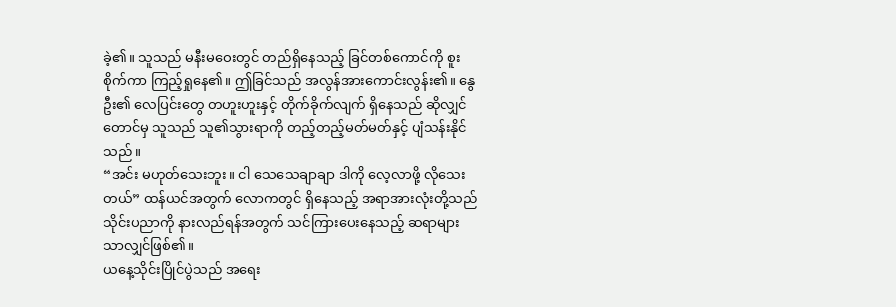ခဲ့၏။ သူသည် မနီးမဝေးတွင် တည်ရှိနေသည့် ခြင်တစ်ကောင်ကို စူးစိုက်ကာ ကြည့်ရှုနေ၏။ ဤခြင်သည် အလွန်အားကောင်းလွန်း၏။ နွေဦး၏ လေပြင်းတွေ တဟူးဟူးနှင့် တိုက်ခိုက်လျက် ရှိနေသည် ဆိုလျှင်တောင်မှ သူသည် သူ၏သွားရာကို တည့်တည့်မတ်မတ်နှင့် ပျံသန်းနိုင်သည်။
“အင်း မဟုတ်သေးဘူး။ ငါ သေသေချာချာ ဒါကို လေ့လာဖို့ လိုသေးတယ်” ထန်ယင်အတွက် လောကတွင် ရှိနေသည့် အရာအားလုံးတို့သည် သိုင်းပညာကို နားလည်ရန်အတွက် သင်ကြားပေးနေသည့် ဆရာများ သာလျှင်ဖြစ်၏။
ယနေ့သိုင်းပြိုင်ပွဲသည် အရေး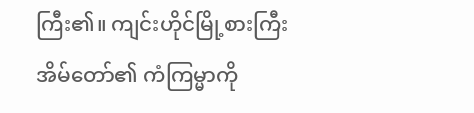ကြီး၏။ ကျင်းဟိုင်မြို့စားကြီးအိမ်တော်၏ ကံကြမ္မာကို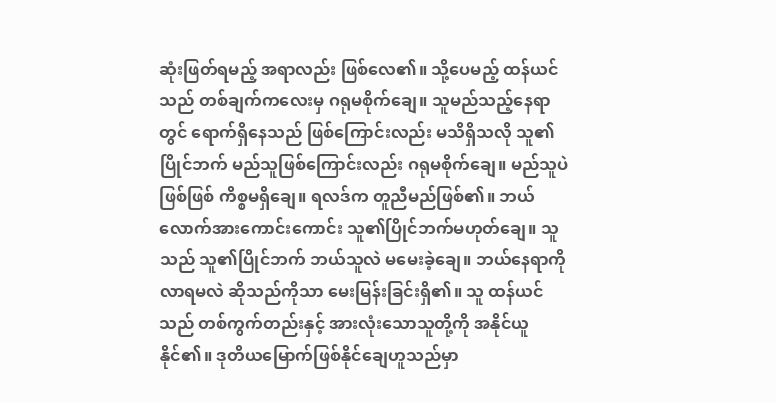ဆုံးဖြတ်ရမည့် အရာလည်း ဖြစ်လေ၏။ သို့ပေမည့် ထန်ယင်သည် တစ်ချက်ကလေးမှ ဂရုမစိုက်ချေ။ သူမည်သည့်နေရာတွင် ရောက်ရှိနေသည် ဖြစ်ကြောင်းလည်း မသိရှိသလို သူ၏ပြိုင်ဘက် မည်သူဖြစ်ကြောင်းလည်း ဂရုမစိုက်ချေ။ မည်သူပဲဖြစ်ဖြစ် ကိစ္စမရှိချေ။ ရလဒ်က တူညီမည်ဖြစ်၏။ ဘယ်လောက်အားကောင်းကောင်း သူ၏ပြိုင်ဘက်မဟုတ်ချေ။ သူသည် သူ၏ပြိုင်ဘက် ဘယ်သူလဲ မမေးခဲ့ချေ။ ဘယ်နေရာကို လာရမလဲ ဆိုသည်ကိုသာ မေးမြန်းခြင်းရှိ၏။ သူ ထန်ယင်သည် တစ်ကွက်တည်းနှင့် အားလုံးသောသူတို့ကို အနိုင်ယူနိုင်၏။ ဒုတိယမြောက်ဖြစ်နိုင်ချေဟူသည်မှာ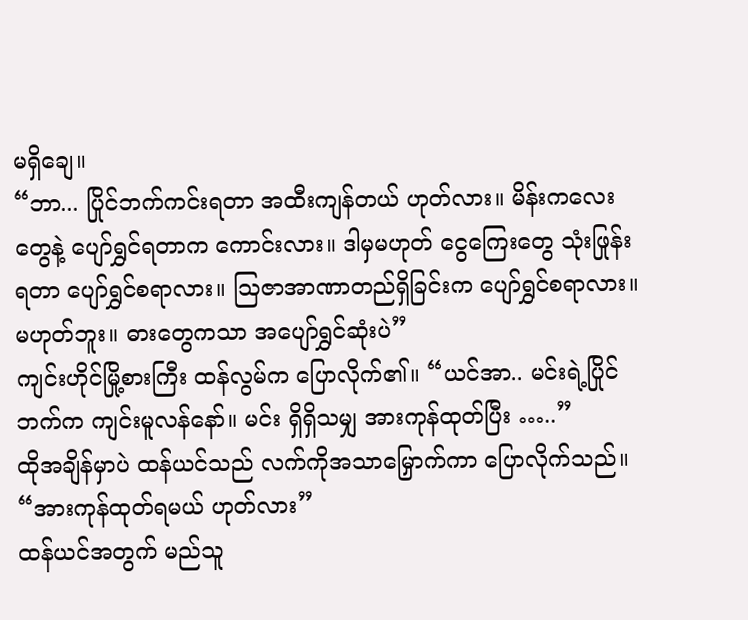မရှိချေ။
“ဘာ... ပြိုင်ဘက်ကင်းရတာ အထီးကျန်တယ် ဟုတ်လား။ မိန်းကလေးတွေနဲ့ ပျော်ရွှင်ရတာက ကောင်းလား။ ဒါမှမဟုတ် ငွေကြေးတွေ သုံးဖြုန်းရတာ ပျော်ရွှင်စရာလား။ ဩဇာအာဏာတည်ရှိခြင်းက ပျော်ရွှင်စရာလား။ မဟုတ်ဘူး။ ဓားတွေကသာ အပျော်ရွှင်ဆုံးပဲ”
ကျင်းဟိုင်မြို့စားကြီး ထန်လွမ်က ပြောလိုက်၏။ “ယင်အာ.. မင်းရဲ့ပြိုင်ဘက်က ကျင်းမူလန်နော်။ မင်း ရှိရှိသမျှ အားကုန်ထုတ်ပြီး …..”
ထိုအချိန်မှာပဲ ထန်ယင်သည် လက်ကိုအသာမြှောက်ကာ ပြောလိုက်သည်။ “အားကုန်ထုတ်ရမယ် ဟုတ်လား”
ထန်ယင်အတွက် မည်သူ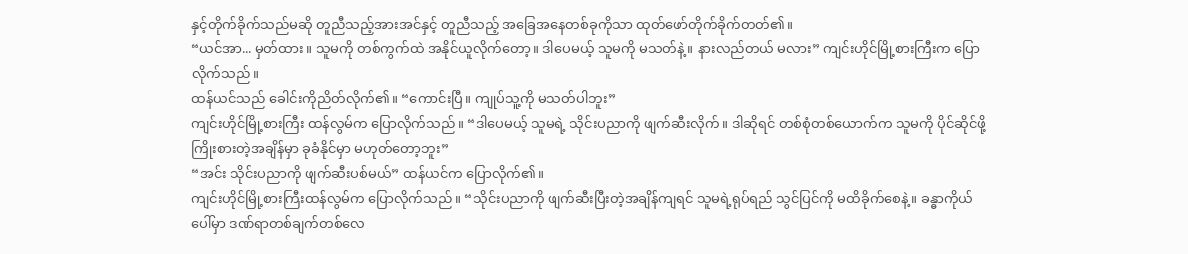နှင့်တိုက်ခိုက်သည်မဆို တူညီသည့်အားအင်နှင့် တူညီသည့် အခြေအနေတစ်ခုကိုသာ ထုတ်ဖော်တိုက်ခိုက်တတ်၏။
“ယင်အာ... မှတ်ထား။ သူမကို တစ်ကွက်ထဲ အနိုင်ယူလိုက်တော့။ ဒါပေမယ့် သူမကို မသတ်နဲ့။ နားလည်တယ် မလား” ကျင်းဟိုင်မြို့စားကြီးက ပြောလိုက်သည်။
ထန်ယင်သည် ခေါင်းကိုညိတ်လိုက်၏။ “ကောင်းပြီ။ ကျုပ်သူ့ကို မသတ်ပါဘူး”
ကျင်းဟိုင်မြို့စားကြီး ထန်လွမ်က ပြောလိုက်သည်။ “ဒါပေမယ့် သူမရဲ့ သိုင်းပညာကို ဖျက်ဆီးလိုက်။ ဒါဆိုရင် တစ်စုံတစ်ယောက်က သူမကို ပိုင်ဆိုင်ဖို့ ကြိုးစားတဲ့အချိန်မှာ ခုခံနိုင်မှာ မဟုတ်တော့ဘူး”
“အင်း သိုင်းပညာကို ဖျက်ဆီးပစ်မယ်” ထန်ယင်က ပြောလိုက်၏။
ကျင်းဟိုင်မြို့စားကြီးထန်လွမ်က ပြောလိုက်သည်။ “သိုင်းပညာကို ဖျက်ဆီးပြီးတဲ့အချိန်ကျရင် သူမရဲ့ရုပ်ရည် သွင်ပြင်ကို မထိခိုက်စေနဲ့။ ခန္ဓာကိုယ်ပေါ်မှာ ဒဏ်ရာတစ်ချက်တစ်လေ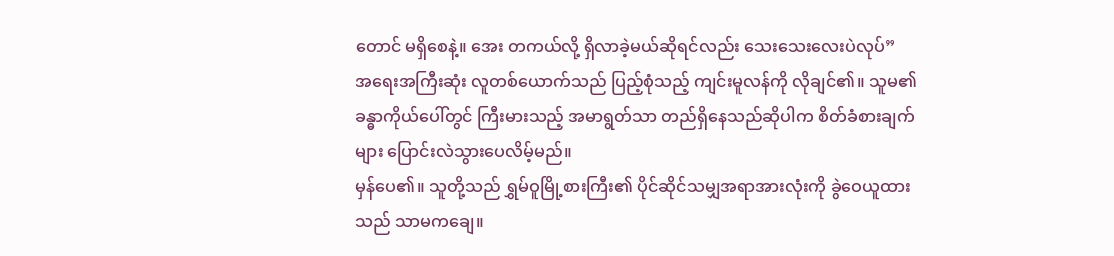တောင် မရှိစေနဲ့။ အေး တကယ်လို့ ရှိလာခဲ့မယ်ဆိုရင်လည်း သေးသေးလေးပဲလုပ်”
အရေးအကြီးဆုံး လူတစ်ယောက်သည် ပြည့်စုံသည့် ကျင်းမူလန်ကို လိုချင်၏။ သူမ၏ ခန္ဓာကိုယ်ပေါ်တွင် ကြီးမားသည့် အမာရွတ်သာ တည်ရှိနေသည်ဆိုပါက စိတ်ခံစားချက်များ ပြောင်းလဲသွားပေလိမ့်မည်။
မှန်ပေ၏။ သူတို့သည် ရွှမ်ဝူမြို့စားကြီး၏ ပိုင်ဆိုင်သမျှအရာအားလုံးကို ခွဲဝေယူထားသည် သာမကချေ။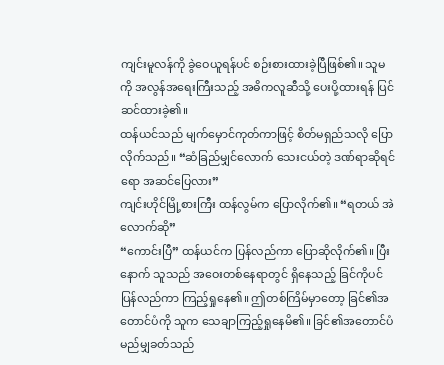ကျင်းမူလန်ကို ခွဲဝေယူရန်ပင် စဉ်းစားထားခဲ့ပြီဖြစ်၏။ သူမကို အလွန်အရေးကြီးသည့် အဓိကလူဆီသို့ ပေးပို့ထားရန် ပြင်ဆင်ထားခဲ့၏။
ထန်ယင်သည် မျက်မှောင်ကုတ်ကာဖြင့် စိတ်မရှည်သလို ပြောလိုက်သည်။ “ဆံခြည်မျှင်လောက် သေးငယ်တဲ့ ဒဏ်ရာဆိုရင်ရော အဆင်ပြေလား”
ကျင်းဟိုင်မြို့စားကြီး ထန်လွမ်က ပြောလိုက်၏။ “ရတယ် အဲလောက်ဆို”
“ကောင်းပြီ” ထန်ယင်က ပြန်လည်ကာ ပြောဆိုလိုက်၏။ ပြီးနောက် သူသည် အဝေးတစ်နေရာတွင် ရှိနေသည့် ခြင်ကိုပင် ပြန်လည်ကာ ကြည့်ရှုနေ၏။ ဤတစ်ကြိမ်မှာတော့ ခြင်၏အတောင်ပံကို သူက သေချာကြည့်ရှုနေမိ၏။ ခြင်၏အတောင်ပံ မည်မျှခတ်သည်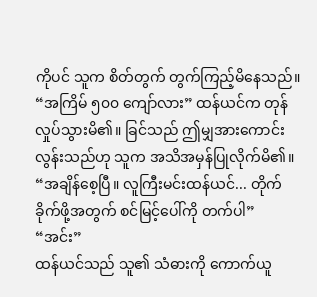ကိုပင် သူက စိတ်တွက် တွက်ကြည့်မိနေသည်။
“အကြိမ် ၅၀၀ ကျော်လား” ထန်ယင်က တုန်လှုပ်သွားမိ၏။ ခြင်သည် ဤမျှအားကောင်းလွန်းသည်ဟု သူက အသိအမှန်ပြုလိုက်မိ၏။
“အချိန်စေ့ပြီ။ လူကြီးမင်းထန်ယင်... တိုက်ခိုက်ဖို့အတွက် စင်မြင့်ပေါ်ကို တက်ပါ”
“အင်း”
ထန်ယင်သည် သူ၏ သံဓားကို ကောက်ယူ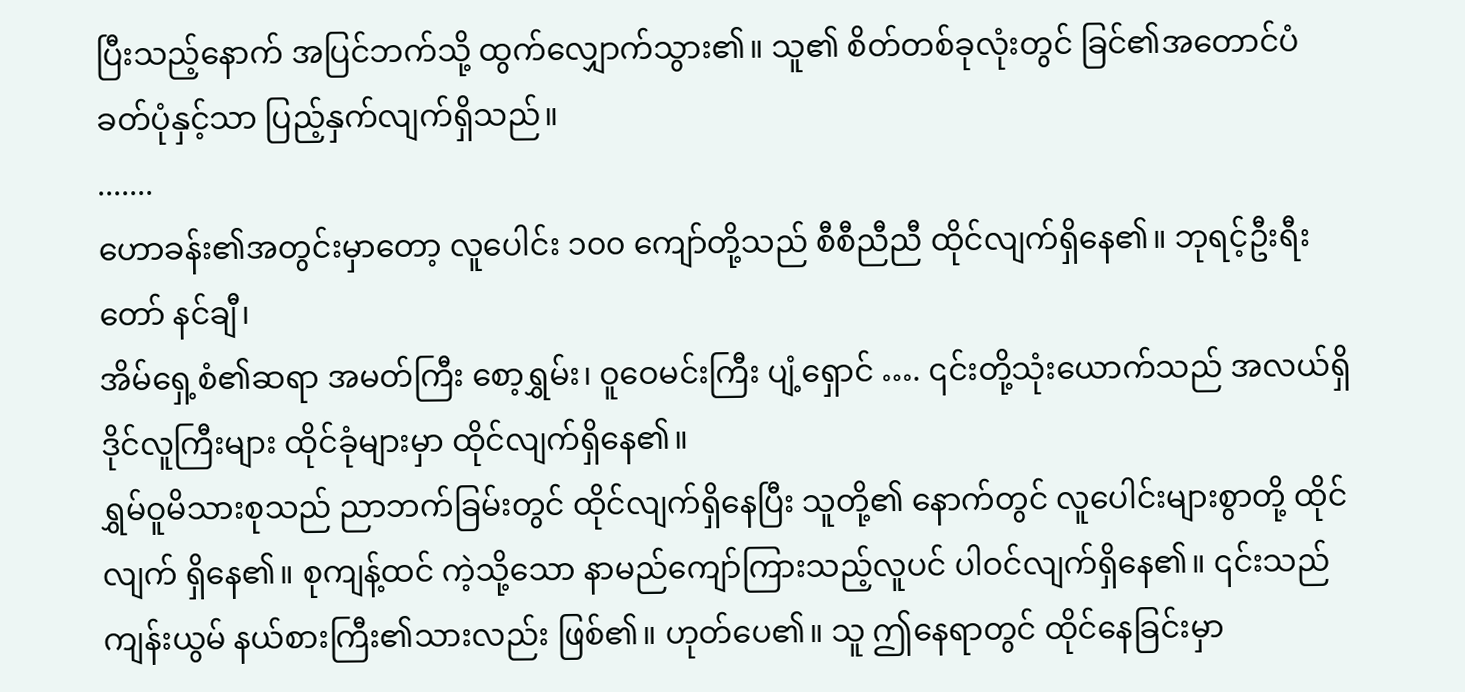ပြီးသည့်နောက် အပြင်ဘက်သို့ ထွက်လျှောက်သွား၏။ သူ၏ စိတ်တစ်ခုလုံးတွင် ခြင်၏အတောင်ပံခတ်ပုံနှင့်သာ ပြည့်နှက်လျက်ရှိသည်။
.......
ဟောခန်း၏အတွင်းမှာတော့ လူပေါင်း ၁၀၀ ကျော်တို့သည် စီစီညီညီ ထိုင်လျက်ရှိနေ၏။ ဘုရင့်ဦးရီးတော် နင်ချီ၊
အိမ်ရှေ့စံ၏ဆရာ အမတ်ကြီး စော့ရွှမ်း၊ ဝူဝေမင်းကြီး ပျံ့ရှောင် …. ၎င်းတို့သုံးယောက်သည် အလယ်ရှိ ဒိုင်လူကြီးများ ထိုင်ခုံများမှာ ထိုင်လျက်ရှိနေ၏။
ရွှမ်ဝူမိသားစုသည် ညာဘက်ခြမ်းတွင် ထိုင်လျက်ရှိနေပြီး သူတို့၏ နောက်တွင် လူပေါင်းများစွာတို့ ထိုင်လျက် ရှိနေ၏။ စုကျန့်ထင် ကဲ့သို့သော နာမည်ကျော်ကြားသည့်လူပင် ပါဝင်လျက်ရှိနေ၏။ ၎င်းသည် ကျန်းယွမ် နယ်စားကြီး၏သားလည်း ဖြစ်၏။ ဟုတ်ပေ၏။ သူ ဤနေရာတွင် ထိုင်နေခြင်းမှာ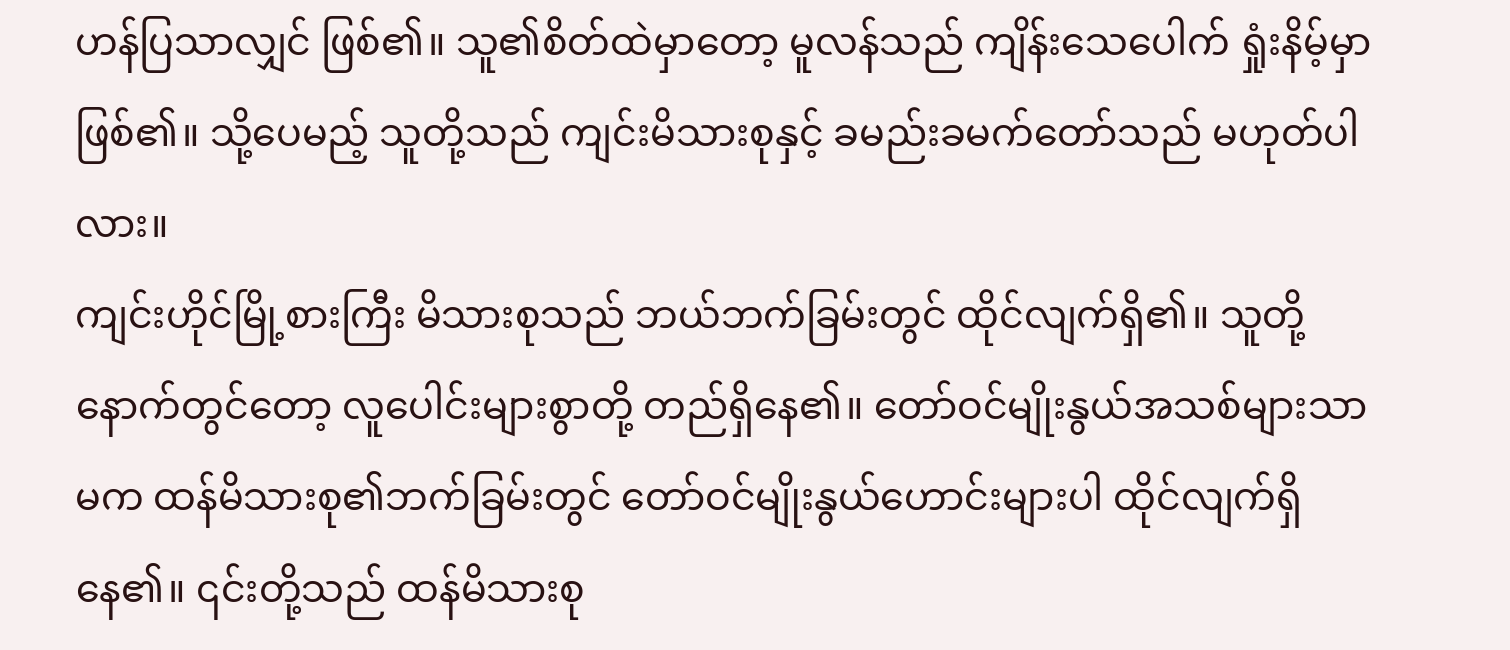ဟန်ပြသာလျှင် ဖြစ်၏။ သူ၏စိတ်ထဲမှာတော့ မူလန်သည် ကျိန်းသေပေါက် ရှုံးနိမ့်မှာဖြစ်၏။ သို့ပေမည့် သူတို့သည် ကျင်းမိသားစုနှင့် ခမည်းခမက်တော်သည် မဟုတ်ပါလား။
ကျင်းဟိုင်မြို့စားကြီး မိသားစုသည် ဘယ်ဘက်ခြမ်းတွင် ထိုင်လျက်ရှိ၏။ သူတို့နောက်တွင်တော့ လူပေါင်းများစွာတို့ တည်ရှိနေ၏။ တော်ဝင်မျိုးနွယ်အသစ်များသာမက ထန်မိသားစု၏ဘက်ခြမ်းတွင် တော်ဝင်မျိုးနွယ်ဟောင်းများပါ ထိုင်လျက်ရှိနေ၏။ ၎င်းတို့သည် ထန်မိသားစု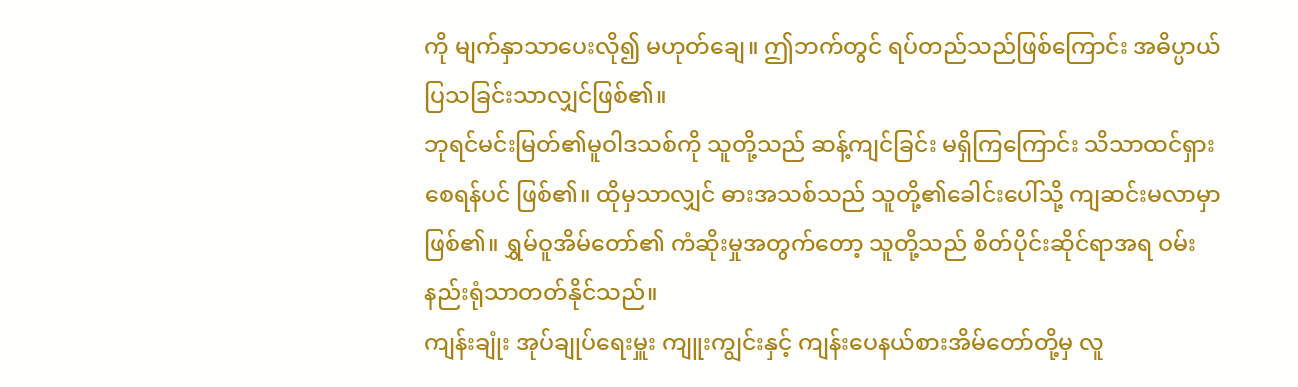ကို မျက်နှာသာပေးလို၍ မဟုတ်ချေ။ ဤဘက်တွင် ရပ်တည်သည်ဖြစ်ကြောင်း အဓိပ္ပာယ်ပြသခြင်းသာလျှင်ဖြစ်၏။
ဘုရင်မင်းမြတ်၏မူဝါဒသစ်ကို သူတို့သည် ဆန့်ကျင်ခြင်း မရှိကြကြောင်း သိသာထင်ရှားစေရန်ပင် ဖြစ်၏။ ထိုမှသာလျှင် ဓားအသစ်သည် သူတို့၏ခေါင်းပေါ်သို့ ကျဆင်းမလာမှာဖြစ်၏။ ရွှမ်ဝူအိမ်တော်၏ ကံဆိုးမှုအတွက်တော့ သူတို့သည် စိတ်ပိုင်းဆိုင်ရာအရ ဝမ်းနည်းရုံသာတတ်နိုင်သည်။
ကျန်းချုံး အုပ်ချုပ်ရေးမှူး ကျူးကျွင်းနှင့် ကျန်းပေနယ်စားအိမ်တော်တို့မှ လူ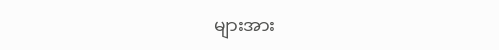များအား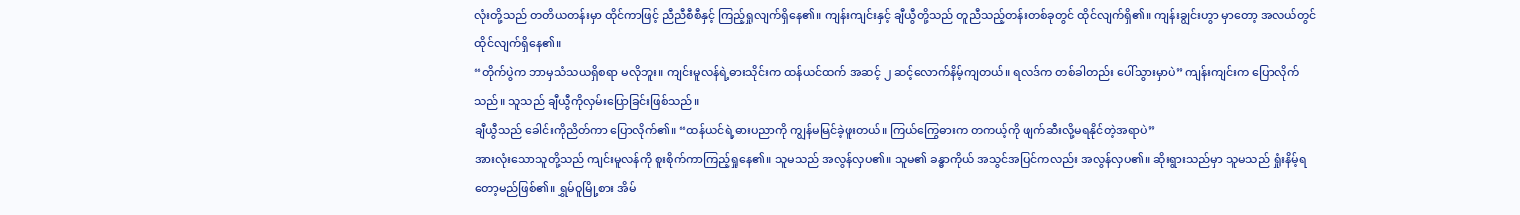လုံးတို့သည် တတိယတန်းမှာ ထိုင်ကာဖြင့် ညီညီစီစီနှင့် ကြည့်ရှုလျက်ရှိနေ၏။ ကျန်းကျင်းနှင့် ချီယွီတို့သည် တူညီသည့်တန်းတစ်ခုတွင် ထိုင်လျက်ရှိ၏။ ကျန်းချွင်းဟွာ မှာတော့ အလယ်တွင် ထိုင်လျက်ရှိနေ၏။
“တိုက်ပွဲက ဘာမှသံသယရှိစရာ မလိုဘူး။ ကျင်းမူလန်ရဲ့ဓားသိုင်းက ထန်ယင်ထက် အဆင့် ၂ ဆင့်လောက်နိမ့်ကျတယ်။ ရလဒ်က တစ်ခါတည်း ပေါ်သွားမှာပဲ” ကျန်းကျင်းက ပြောလိုက်သည်။ သူသည် ချီယွီကိုလှမ်းပြောခြင်းဖြစ်သည်။
ချီယွီသည် ခေါင်းကိုညိတ်ကာ ပြောလိုက်၏။ “ထန်ယင်ရဲ့ဓားပညာကို ကျွန်မမြင်ခဲ့ဖူးတယ်။ ကြယ်ကြွေဓားက တကယ့်ကို ဖျက်ဆီးလို့မရနိုင်တဲ့အရာပဲ”
အားလုံးသောသူတို့သည် ကျင်းမူလန်ကို စူးစိုက်ကာကြည့်ရှုနေ၏။ သူမသည် အလွန်လှပ၏။ သူမ၏ ခန္ဓာကိုယ် အသွင်အပြင်ကလည်း အလွန်လှပ၏။ ဆိုးရွားသည်မှာ သူမသည် ရှုံးနိမ့်ရတော့မည်ဖြစ်၏။ ရွှမ်ဝူမြို့စား အိမ်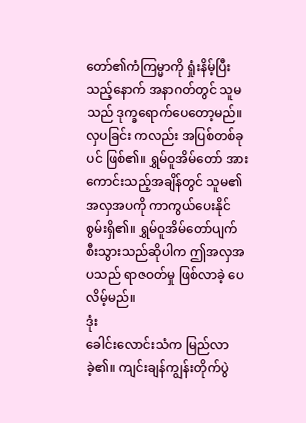တော်၏ကံကြမ္မာကို ရှုံးနိမ့်ပြီးသည့်နောက် အနာဂတ်တွင် သူမသည် ဒုက္ခရောက်ပေတော့မည်။ လှပခြင်း ကလည်း အပြစ်တစ်ခုပင် ဖြစ်၏။ ရွှမ်ဝူအိမ်တော် အားကောင်းသည့်အချိန်တွင် သူမ၏အလှအပကို ကာကွယ်ပေးနိုင်စွမ်းရှိ၏။ ရွှမ်ဝူအိမ်တော်ပျက်စီးသွားသည်ဆိုပါက ဤအလှအပသည် ရာဇဝတ်မှု ဖြစ်လာခဲ့ ပေလိမ့်မည်။
ဒုံး
ခေါင်းလောင်းသံက မြည်လာခဲ့၏။ ကျင်းချန်ကျွန်းတိုက်ပွဲ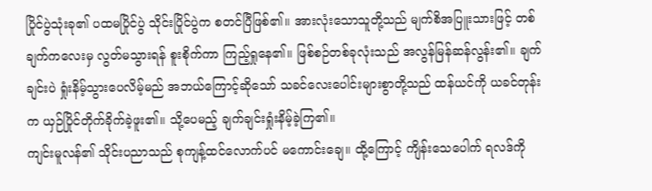ပြိုင်ပွဲသုံးခု၏ ပထမပြိုင်ပွဲ သိုင်းပြိုင်ပွဲက စတင်ပြီဖြစ်၏။ အားလုံးသောသူတို့သည် မျက်စိအပြူးသားဖြင့် တစ်ချက်ကလေးမှ လွတ်မသွားရန် စူးစိုက်ကာ ကြည့်ရှုနေ၏။ ဖြစ်စဉ်တစ်ခုလုံးသည် အလွန်မြန်ဆန်လွန်း၏။ ချက်ချင်းပဲ ရှုံးနိမ့်သွားပေလိမ့်မည် အဘယ်ကြောင့်ဆိုသော် သခင်လေးပေါင်းများစွာတို့သည် ထန်ယင်ကို ယခင်တုန်းက ယှဉ်ပြိုင်တိုက်ခိုက်ခဲ့ဖူး၏။ သို့ပေမည့် ချက်ချင်းရှုံးနိမ့်ခဲ့ကြ၏။
ကျင်းမူလန်၏ သိုင်းပညာသည် စုကျန့်ထင်လောက်ပင် မကောင်းချေ။ ထို့ကြောင့် ကျိန်းသေပေါက် ရလဒ်ကို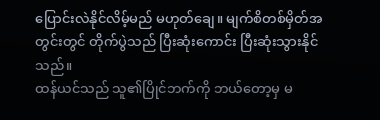ပြောင်းလဲနိုင်လိမ့်မည် မဟုတ်ချေ။ မျက်စိတစ်မှိတ်အတွင်းတွင် တိုက်ပွဲသည် ပြီးဆုံးကောင်း ပြီးဆုံးသွားနိုင်သည်။
ထန်ယင်သည် သူ၏ပြိုင်ဘက်ကို ဘယ်တော့မှ မ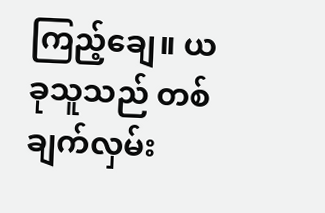ကြည့်ချေ။ ယခုသူသည် တစ်ချက်လှမ်း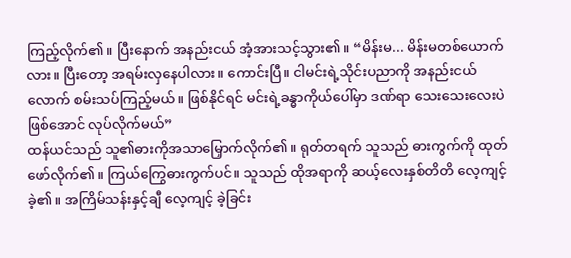ကြည့်လိုက်၏။ ပြီးနောက် အနည်းငယ် အံ့အားသင့်သွား၏။ “မိန်းမ... မိန်းမတစ်ယောက်လား။ ပြီးတော့ အရမ်းလှနေပါလား။ ကောင်းပြီ။ ငါမင်းရဲ့သိုင်းပညာကို အနည်းငယ်လောက် စမ်းသပ်ကြည့်မယ်။ ဖြစ်နိုင်ရင် မင်းရဲ့ခန္ဓာကိုယ်ပေါ်မှာ ဒဏ်ရာ သေးသေးလေးပဲဖြစ်အောင် လုပ်လိုက်မယ်”
ထန်ယင်သည် သူ၏ဓားကိုအသာမြှောက်လိုက်၏။ ရုတ်တရက် သူသည် ဓားကွက်ကို ထုတ်ဖော်လိုက်၏။ ကြယ်ကြွေဓားကွက်ပင်။ သူသည် ထိုအရာကို ဆယ့်လေးနှစ်တိတိ လေ့ကျင့်ခဲ့၏။ အကြိမ်သန်းနှင့်ချီ လေ့ကျင့် ခဲ့ခြင်း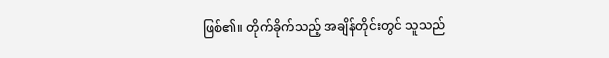ဖြစ်၏။ တိုက်ခိုက်သည့် အချိန်တိုင်းတွင် သူသည်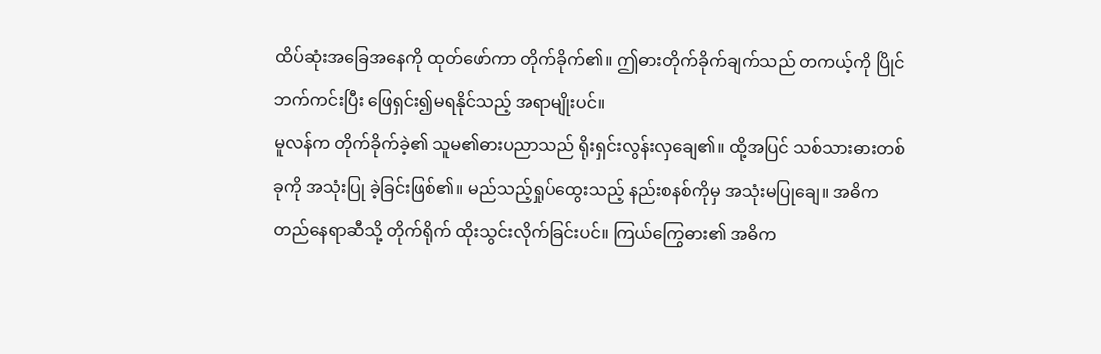ထိပ်ဆုံးအခြေအနေကို ထုတ်ဖော်ကာ တိုက်ခိုက်၏။ ဤဓားတိုက်ခိုက်ချက်သည် တကယ့်ကို ပြိုင်ဘက်ကင်းပြီး ဖြေရှင်း၍မရနိုင်သည့် အရာမျိုးပင်။
မူလန်က တိုက်ခိုက်ခဲ့၏ သူမ၏ဓားပညာသည် ရိုးရှင်းလွန်းလှချေ၏။ ထို့အပြင် သစ်သားဓားတစ်ခုကို အသုံးပြု ခဲ့ခြင်းဖြစ်၏။ မည်သည့်ရှုပ်ထွေးသည့် နည်းစနစ်ကိုမှ အသုံးမပြုချေ။ အဓိကတည်နေရာဆီသို့ တိုက်ရိုက် ထိုးသွင်းလိုက်ခြင်းပင်။ ကြယ်ကြွေဓား၏ အဓိက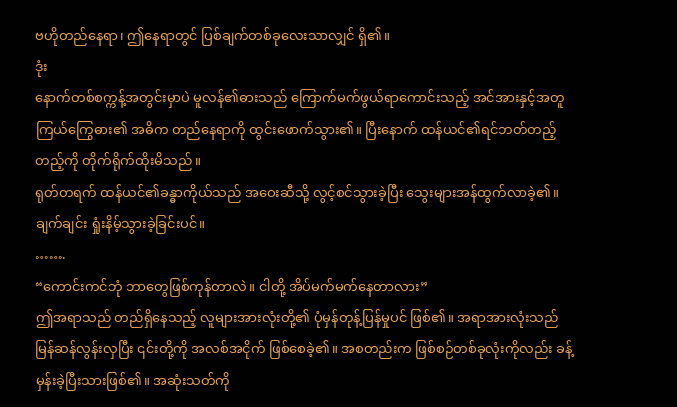ဗဟိုတည်နေရာ၊ ဤနေရာတွင် ပြစ်ချက်တစ်ခုလေးသာလျှင် ရှိ၏။
ဒုံး
နောက်တစ်စက္ကန့်အတွင်းမှာပဲ မူလန်၏ဓားသည် ကြောက်မက်ဖွယ်ရာကောင်းသည့် အင်အားနှင့်အတူ ကြယ်ကြွေဓား၏ အဓိက တည်နေရာကို ထွင်းဖောက်သွား၏။ ပြီးနောက် ထန်ယင်၏ရင်ဘတ်တည့်တည့်ကို တိုက်ရိုက်ထိုးမိသည်။
ရုတ်တရက် ထန်ယင်၏ခန္ဓာကိုယ်သည် အဝေးဆီသို့ လွင့်စင်သွားခဲ့ပြီး သွေးများအန်ထွက်လာခဲ့၏။ ချက်ချင်း ရှုံးနိမ့်သွားခဲ့ခြင်းပင်။
…….
“ကောင်းကင်ဘုံ ဘာတွေဖြစ်ကုန်တာလဲ။ ငါတို့ အိပ်မက်မက်နေတာလား”
ဤအရာသည် တည်ရှိနေသည့် လူများအားလုံးတို့၏ ပုံမှန်တုန့်ပြန်မှုပင် ဖြစ်၏။ အရာအားလုံးသည် မြန်ဆန်လွန်းလှပြီး ၎င်းတို့ကို အလစ်အငိုက် ဖြစ်စေခဲ့၏။ အစတည်းက ဖြစ်စဉ်တစ်ခုလုံးကိုလည်း ခန့်မှန်းခဲ့ပြီးသားဖြစ်၏။ အဆုံးသတ်ကို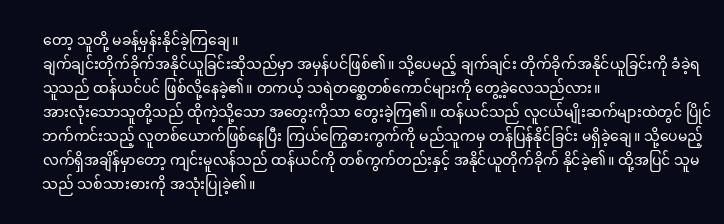တော့ သူတို့ မခန့်မှန်းနိုင်ခဲ့ကြချေ။
ချက်ချင်းတိုက်ခိုက်အနိုင်ယူခြင်းဆိုသည်မှာ အမှန်ပင်ဖြစ်၏။ သို့ပေမည့် ချက်ချင်း တိုက်ခိုက်အနိုင်ယူခြင်းကို ခံခဲ့ရသူသည် ထန်ယင်ပင် ဖြစ်လို့နေခဲ့၏။ တကယ့် သရဲတစ္ဆေတစ်ကောင်များကို တွေ့ခဲ့လေသည်လား။
အားလုံးသောသူတို့သည် ထိုကဲ့သို့သော အတွေးကိုသာ တွေးခဲ့ကြ၏။ ထန်ယင်သည် လူငယ်မျိုးဆက်များထဲတွင် ပြိုင်ဘက်ကင်းသည့် လူတစ်ယောက်ဖြစ်နေပြီး ကြယ်ကြွေဓားကွက်ကို မည်သူကမှ တန်ပြန်နိုင်ခြင်း မရှိခဲ့ချေ။ သို့ပေမည့် လက်ရှိအချိန်မှာတော့ ကျင်းမူလန်သည် ထန်ယင်ကို တစ်ကွက်တည်းနှင့် အနိုင်ယူတိုက်ခိုက် နိုင်ခဲ့၏။ ထို့အပြင် သူမသည် သစ်သားဓားကို အသုံးပြုခဲ့၏။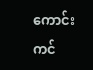ကောင်းကင်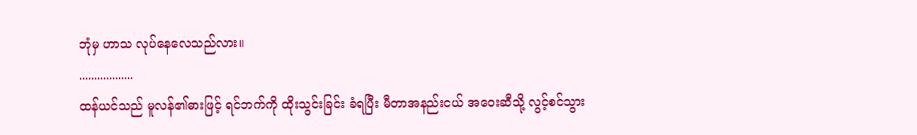ဘုံမှ ဟာသ လုပ်နေလေသည်လား။
..................
ထန်ယင်သည် မူလန်၏ဓားဖြင့် ရင်ဘက်ကို ထိုးသွင်းခြင်း ခံရပြီး မီတာအနည်းငယ် အဝေးဆီသို့ လွင့်စင်သွား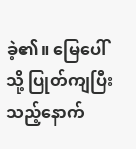ခဲ့၏။ မြေပေါ်သို့ ပြုတ်ကျပြီးသည့်နောက်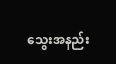သွေးအနည်း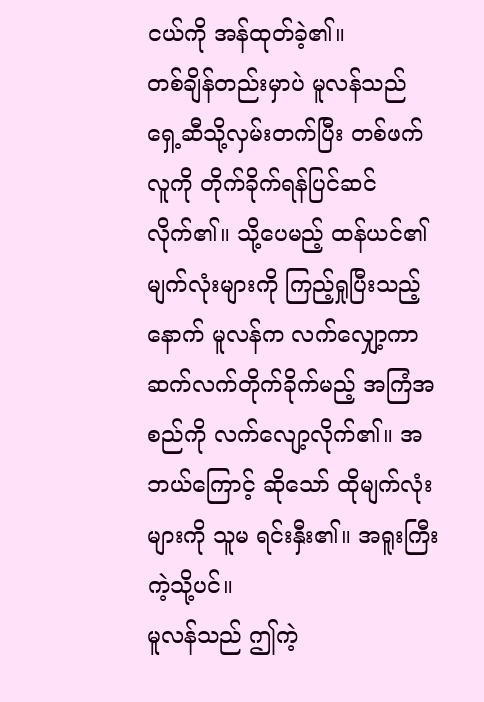ငယ်ကို အန်ထုတ်ခဲ့၏။
တစ်ချိန်တည်းမှာပဲ မူလန်သည် ရှေ့ဆီသို့လှမ်းတက်ပြီး တစ်ဖက်လူကို တိုက်ခိုက်ရန်ပြင်ဆင်လိုက်၏။ သို့ပေမည့် ထန်ယင်၏ မျက်လုံးများကို ကြည့်ရှုပြီးသည့်နောက် မူလန်က လက်လျှော့ကာ ဆက်လက်တိုက်ခိုက်မည့် အကြံအစည်ကို လက်လျော့လိုက်၏။ အဘယ်ကြောင့် ဆိုသော် ထိုမျက်လုံးများကို သူမ ရင်းနှီး၏။ အရူးကြီးကဲ့သို့ပင်။
မူလန်သည် ဤကဲ့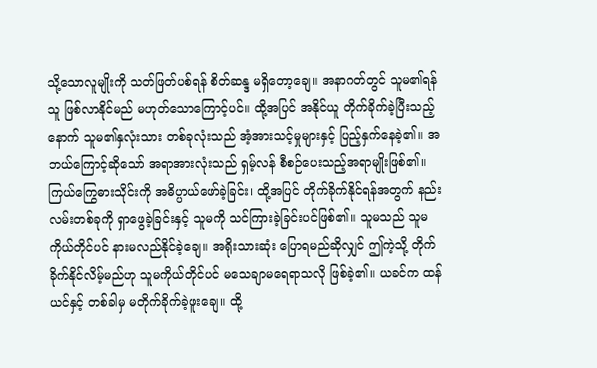သို့သောလူမျိုးကို သတ်ဖြတ်ပစ်ရန် စိတ်ဆန္ဒ မရှိတော့ချေ။ အနာဂတ်တွင် သူမ၏ရန်သူ ဖြစ်လာနိုင်မည် မဟုတ်သောကြောင့်ပင်။ ထို့အပြင် အနိုင်ယူ တိုက်ခိုက်ခဲ့ပြီးသည့်နောက် သူမ၏နှလုံးသား တစ်ခုလုံးသည် အံ့အားသင့်မှုများနှင့် ပြည့်နှက်နေခဲ့၏။ အဘယ်ကြောင့်ဆိုသော် အရာအားလုံးသည် ရှမ့်လန် စီစဉ်ပေးသည့်အရာမျိုးဖြစ်၏။
ကြယ်ကြွေဓားသိုင်းကို အဓိပ္ပာယ်ဖော်ခဲ့ခြင်း၊ ထို့အပြင် တိုက်ခိုက်နိုင်ရန်အတွက် နည်းလမ်းတစ်ခုကို ရှာဖွေခဲ့ခြင်းနှင့် သူမကို သင်ကြားခဲ့ခြင်းပင်ဖြစ်၏။ သူမသည် သူမကိုယ်တိုင်ပင် နားမလည်နိုင်ခဲ့ချေ။ အရိုးသားဆုံး ပြောရမည်ဆိုလျှင် ဤကဲ့သို့ တိုက်ခိုက်နိုင်လိမ့်မည်ဟု သူမကိုယ်တိုင်ပင် မသေချာမရေရာသလို ဖြစ်ခဲ့၏။ ယခင်က ထန်ယင်နှင့် တစ်ခါမှ မတိုက်ခိုက်ခဲ့ဖူးချေ။ ထို့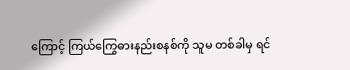ကြောင့် ကြယ်ကြွေဓားနည်းစနစ်ကို သူမ တစ်ခါမှ ရင်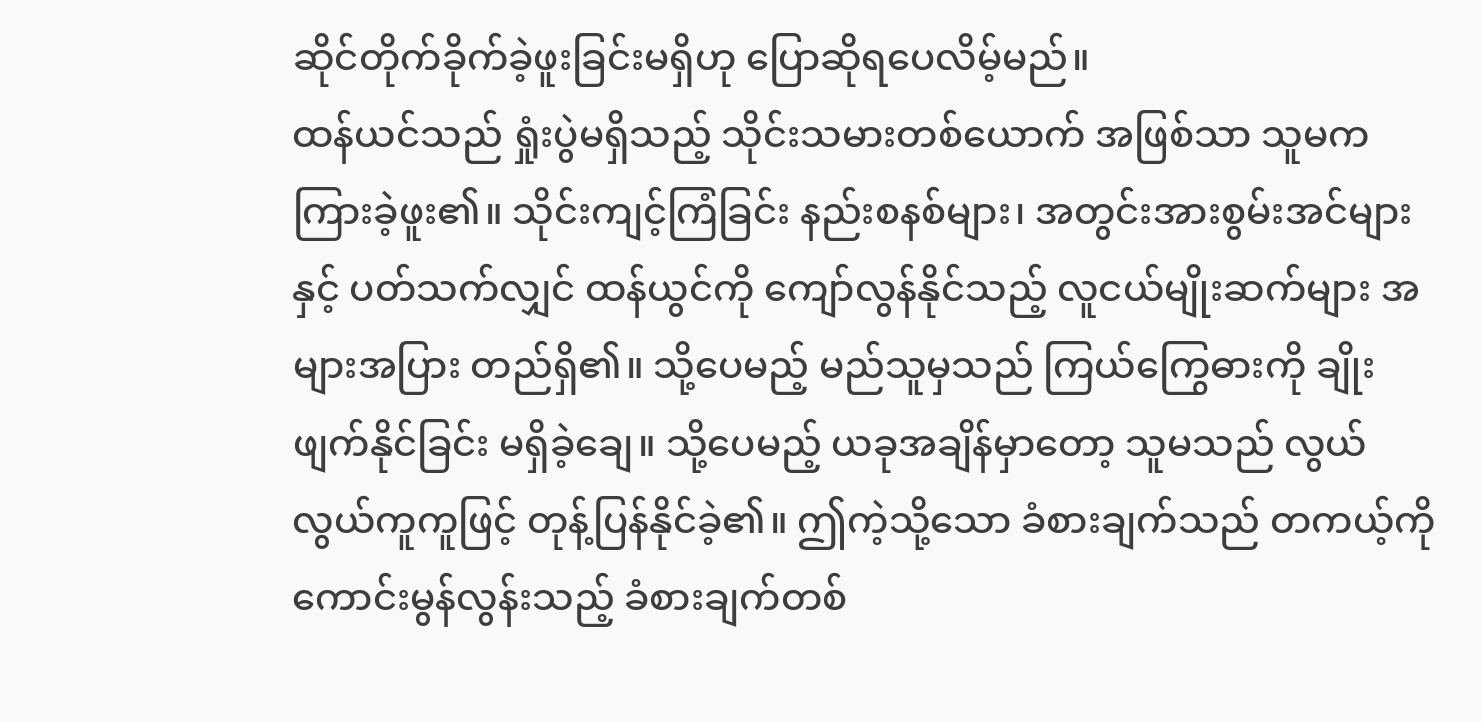ဆိုင်တိုက်ခိုက်ခဲ့ဖူးခြင်းမရှိဟု ပြောဆိုရပေလိမ့်မည်။
ထန်ယင်သည် ရှုံးပွဲမရှိသည့် သိုင်းသမားတစ်ယောက် အဖြစ်သာ သူမက ကြားခဲ့ဖူး၏။ သိုင်းကျင့်ကြံခြင်း နည်းစနစ်များ၊ အတွင်းအားစွမ်းအင်များနှင့် ပတ်သက်လျှင် ထန်ယွင်ကို ကျော်လွန်နိုင်သည့် လူငယ်မျိုးဆက်များ အများအပြား တည်ရှိ၏။ သို့ပေမည့် မည်သူမှသည် ကြယ်ကြွေဓားကို ချိုးဖျက်နိုင်ခြင်း မရှိခဲ့ချေ။ သို့ပေမည့် ယခုအချိန်မှာတော့ သူမသည် လွယ်လွယ်ကူကူဖြင့် တုန့်ပြန်နိုင်ခဲ့၏။ ဤကဲ့သို့သော ခံစားချက်သည် တကယ့်ကို ကောင်းမွန်လွန်းသည့် ခံစားချက်တစ်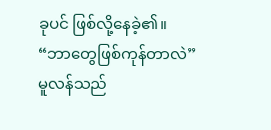ခုပင် ဖြစ်လို့နေခဲ့၏။
“ဘာတွေဖြစ်ကုန်တာလဲ”
မူလန်သည်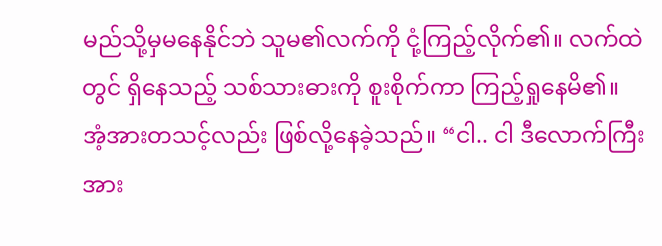မည်သို့မှမနေနိုင်ဘဲ သူမ၏လက်ကို ငုံ့ကြည့်လိုက်၏။ လက်ထဲတွင် ရှိနေသည့် သစ်သားဓားကို စူးစိုက်ကာ ကြည့်ရှုနေမိ၏။ အံ့အားတသင့်လည်း ဖြစ်လို့နေခဲ့သည်။ “ငါ.. ငါ ဒီလောက်ကြီး အား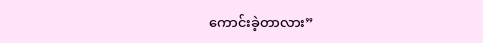ကောင်းခဲ့တာလား”